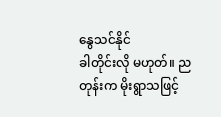နွေသင်နိုင်
ခါတိုင်းလို မဟုတ်။ ညတုန်းက မိုးရွာသဖြင့်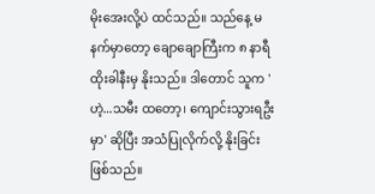မိုးအေးလို့ပဲ ထင်သည်။ သည်နေ့ မနက်မှာတော့ ချောချောကြီးက ၈ နာရီထိုးခါနီးမှ နိုးသည်။ ဒါတောင် သူက 'ဟဲ့...သမီး ထတော့၊ ကျောင်းသွားရဦးမှာ' ဆိုပြီး အသံပြုလိုက်လို့ နိုးခြင်း ဖြစ်သည်။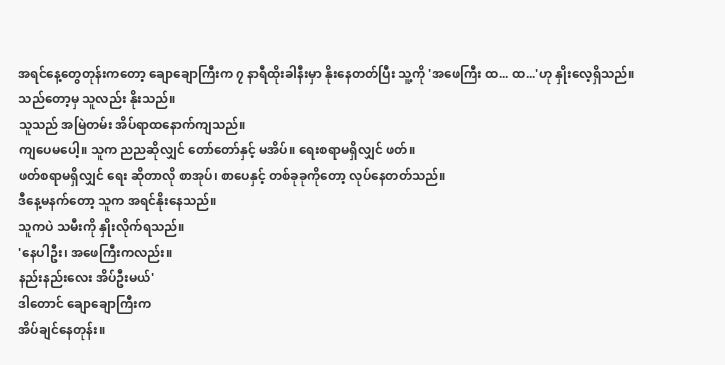အရင်နေ့တွေတုန်းကတော့ ချောချောကြီးက ၇ နာရီထိုးခါနီးမှာ နိုးနေတတ်ပြီး သူ့ကို 'အဖေကြီး ထ... ထ...'ဟု နှိုးလေ့ရှိသည်။ သည်တော့မှ သူလည်း နိုးသည်။
သူသည် အမြဲတမ်း အိပ်ရာထနောက်ကျသည်။
ကျပေမပေါ့။ သူက ညညဆိုလျှင် တော်တော်နှင့် မအိပ်။ ရေးစရာမရှိလျှင် ဖတ်။
ဖတ်စရာမရှိလျှင် ရေး ဆိုတာလို စာအုပ်၊ စာပေနှင့် တစ်ခုခုကိုတော့ လုပ်နေတတ်သည်။
ဒီနေ့မနက်တော့ သူက အရင်နိုးနေသည်။
သူကပဲ သမီးကို နှိုးလိုက်ရသည်။
'နေပါဦး၊ အဖေကြီးကလည်း။
နည်းနည်းလေး အိပ်ဦးမယ်'
ဒါတောင် ချောချောကြီးက
အိပ်ချင်နေတုန်း။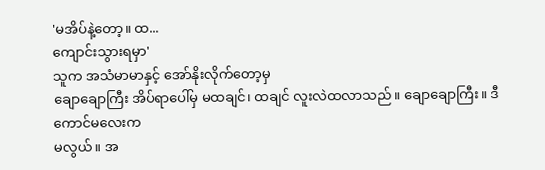'မအိပ်နဲ့တော့။ ထ...
ကျောင်းသွားရမှာ'
သူက အသံမာမာနှင့် အော်နိုးလိုက်တော့မှ
ချောချောကြီး အိပ်ရာပေါ်မှ မထချင်၊ ထချင် လူးလဲထလာသည်။ ချောချောကြီး။ ဒီကောင်မလေးက
မလွယ်။ အ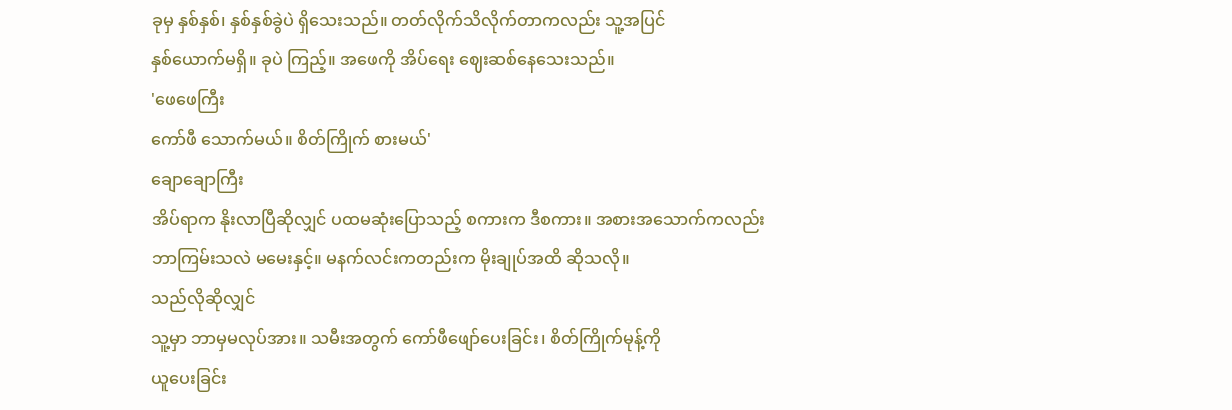ခုမှ နှစ်နှစ်၊ နှစ်နှစ်ခွဲပဲ ရှိသေးသည်။ တတ်လိုက်သိလိုက်တာကလည်း သူ့အပြင်
နှစ်ယောက်မရှိ။ ခုပဲ ကြည့်။ အဖေကို အိပ်ရေး ဈေးဆစ်နေသေးသည်။
'ဖေဖေကြီး
ကော်ဖီ သောက်မယ်။ စိတ်ကြိုက် စားမယ်'
ချောချောကြီး
အိပ်ရာက နိုးလာပြီဆိုလျှင် ပထမဆုံးပြောသည့် စကားက ဒီစကား။ အစားအသောက်ကလည်း
ဘာကြမ်းသလဲ မမေးနှင့်။ မနက်လင်းကတည်းက မိုးချုပ်အထိ ဆိုသလို။
သည်လိုဆိုလျှင်
သူ့မှာ ဘာမှမလုပ်အား။ သမီးအတွက် ကော်ဖီဖျော်ပေးခြင်း၊ စိတ်ကြိုက်မုန့်ကို
ယူပေးခြင်း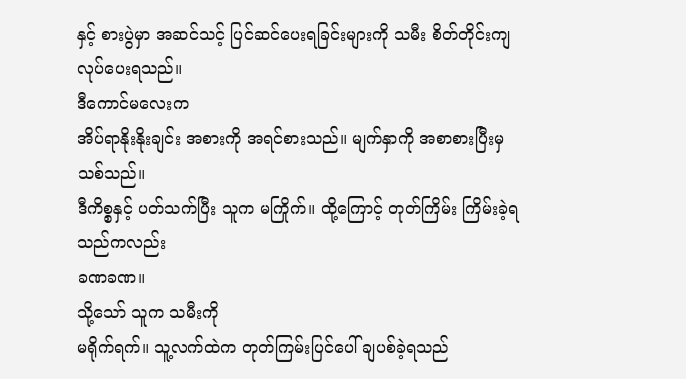နှင့် စားပွဲမှာ အဆင်သင့် ပြင်ဆင်ပေးရခြင်းများကို သမီး စိတ်တိုင်းကျ
လုပ်ပေးရသည်။
ဒီကောင်မလေးက
အိပ်ရာနိုးနိုးချင်း အစားကို အရင်စားသည်။ မျက်နှာကို အစာစားပြီးမှ သစ်သည်။
ဒီကိစ္စနှင့် ပတ်သက်ပြီး သူက မကြိုက်။ ထို့ကြောင့် တုတ်ကြိမ်း ကြိမ်းခဲ့ရသည်ကလည်း
ခဏခဏ။
သို့သော် သူက သမီးကို
မရိုက်ရက်။ သူ့လက်ထဲက တုတ်ကြမ်းပြင်ပေါ် ချပစ်ခဲ့ရသည်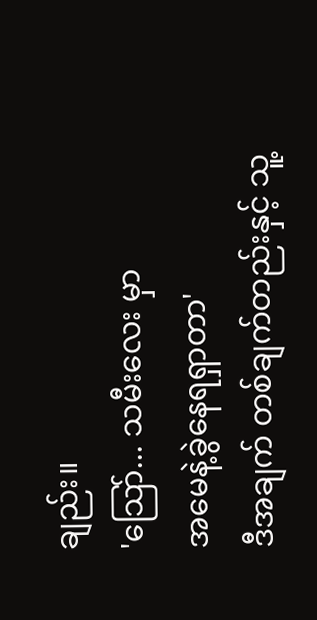ချည်း။
'သြော်... သမီးလေး မှာ
အမေနဲ့ခွဲနေရရှာတာ'
ဒီအချက် တစ်ချက်တည်းနှင့် သူ့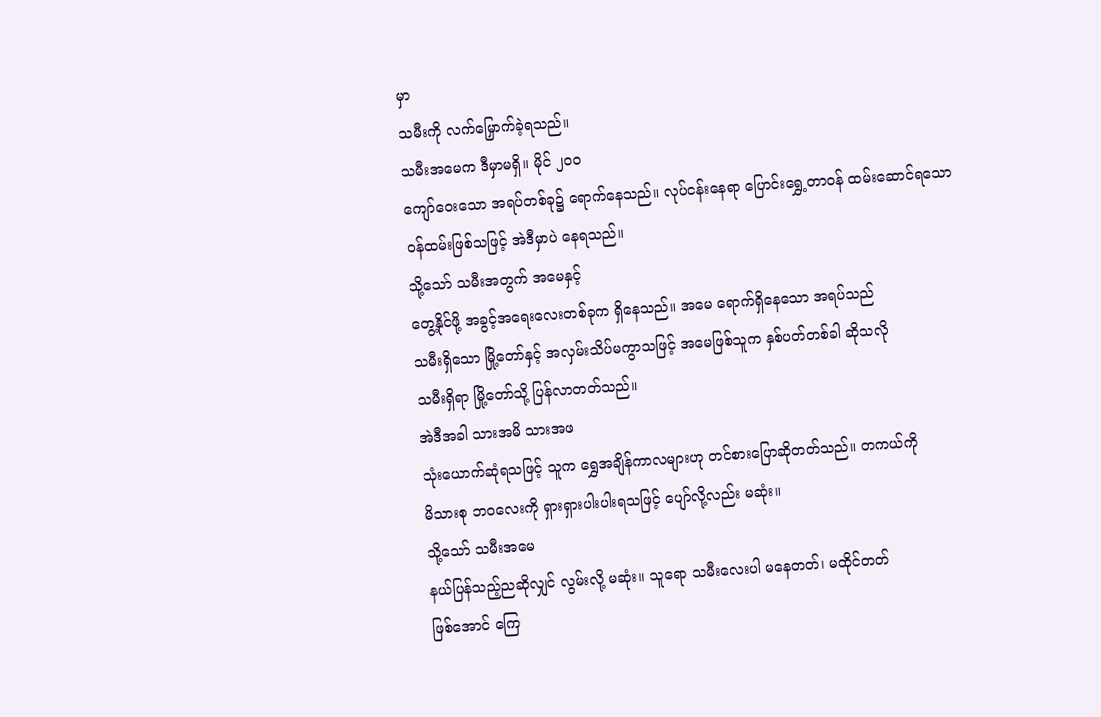မှာ
သမီးကို လက်မြှောက်ခဲ့ရသည်။
သမီးအမေက ဒီမှာမရှိ။ မိုင် ၂ဝဝ
ကျော်ဝေးသော အရပ်တစ်ခု၌ ရောက်နေသည်။ လုပ်ငန်းနေရာ ပြောင်းရွှေ့တာဝန် ထမ်းဆောင်ရသော
ဝန်ထမ်းဖြစ်သဖြင့် အဲဒီမှာပဲ နေရသည်။
သို့သော် သမီးအတွက် အမေနှင့်
တွေ့နိုင်ဖို့ အခွင့်အရေးလေးတစ်ခုက ရှိနေသည်။ အမေ ရောက်ရှိနေသော အရပ်သည်
သမီးရှိသော မြို့တော်နှင့် အလှမ်းသိပ်မကွာသဖြင့် အမေဖြစ်သူက နှစ်ပတ်တစ်ခါ ဆိုသလို
သမီးရှိရာ မြို့တော်သို့ ပြန်လာတတ်သည်။
အဲဒီအခါ သားအမိ သားအဖ
သုံးယောက်ဆုံရသဖြင့် သူက ရွှေအချိန်ကာလများဟု တင်စားပြောဆိုတတ်သည်။ တကယ်ကို
မိသားစု ဘဝလေးကို ရှားရှားပါးပါးရသဖြင့် ပျော်လို့လည်း မဆုံး။
သို့သော် သမီးအမေ
နယ်ပြန်သည့်ညဆိုလျှင် လွမ်းလို့ မဆုံး။ သူရော သမီးလေးပါ မနေတတ်၊ မထိုင်တတ်
ဖြစ်အောင် ကြေ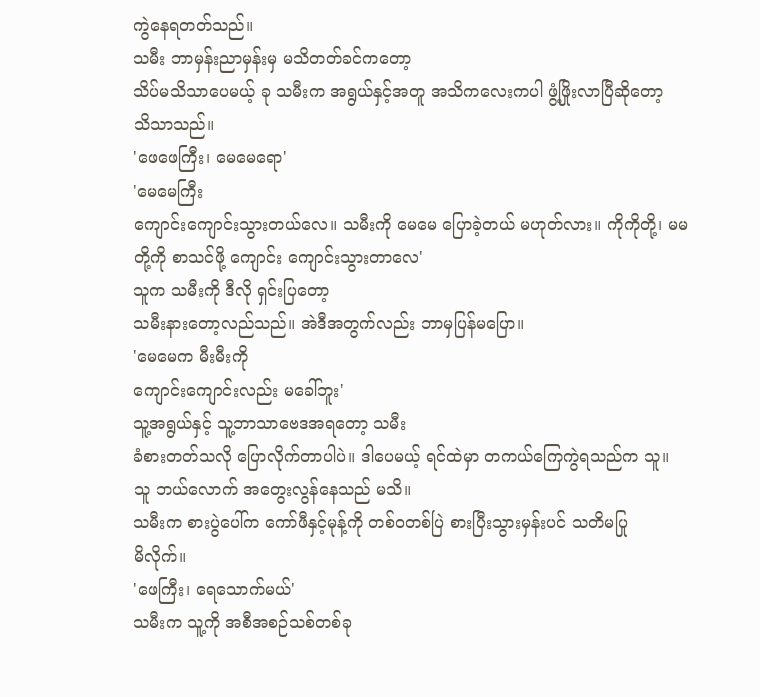ကွဲနေရတတ်သည်။
သမီး ဘာမှန်းညာမှန်းမှ မသိတတ်ခင်ကတော့
သိပ်မသိသာပေမယ့် ခု သမီးက အရွယ်နှင့်အတူ အသိကလေးကပါ ဖွံ့ဖြိုးလာပြီဆိုတော့
သိသာသည်။
'ဖေဖေကြီး၊ မေမေရော'
'မေမေကြီး
ကျောင်းကျောင်းသွားတယ်လေ။ သမီးကို မေမေ ပြောခဲ့တယ် မဟုတ်လား။ ကိုကိုတို့၊ မမ
တို့ကို စာသင်ဖို့ ကျောင်း ကျောင်းသွားတာလေ'
သူက သမီးကို ဒီလို ရှင်းပြတော့
သမီးနားတော့လည်သည်။ အဲဒီအတွက်လည်း ဘာမှပြန်မပြော။
'မေမေက မီးမီးကို
ကျောင်းကျောင်းလည်း မခေါ်ဘူး'
သူ့အရွယ်နှင့် သူ့ဘာသာဗေဒအရတော့ သမီး
ခံစားတတ်သလို ပြောလိုက်တာပါပဲ။ ဒါပေမယ့် ရင်ထဲမှာ တကယ်ကြေကွဲရသည်က သူ။
သူ ဘယ်လောက် အတွေးလွန်နေသည် မသိ။
သမီးက စားပွဲပေါ်က ကော်ဖီနှင့်မုန့်ကို တစ်ဝတစ်ပြဲ စားပြီးသွားမှန်းပင် သတိမပြု
မိလိုက်။
'ဖေကြီး၊ ရေသောက်မယ်'
သမီးက သူ့ကို အစီအစဉ်သစ်တစ်ခု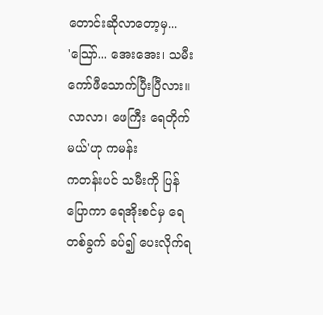တောင်းဆိုလာတော့မှ...
'သြော်... အေးအေး၊ သမီး
ကော်ဖီသောက်ပြီးပြီလား။ လာလာ၊ ဖေကြီး ရေတိုက်မယ်'ဟု ကမန်း
ကတန်းပင် သမီးကို ပြန်ပြောကာ ရေအိုးစင်မှ ရေတစ်ခွက် ခပ်၍ ပေးလိုက်ရ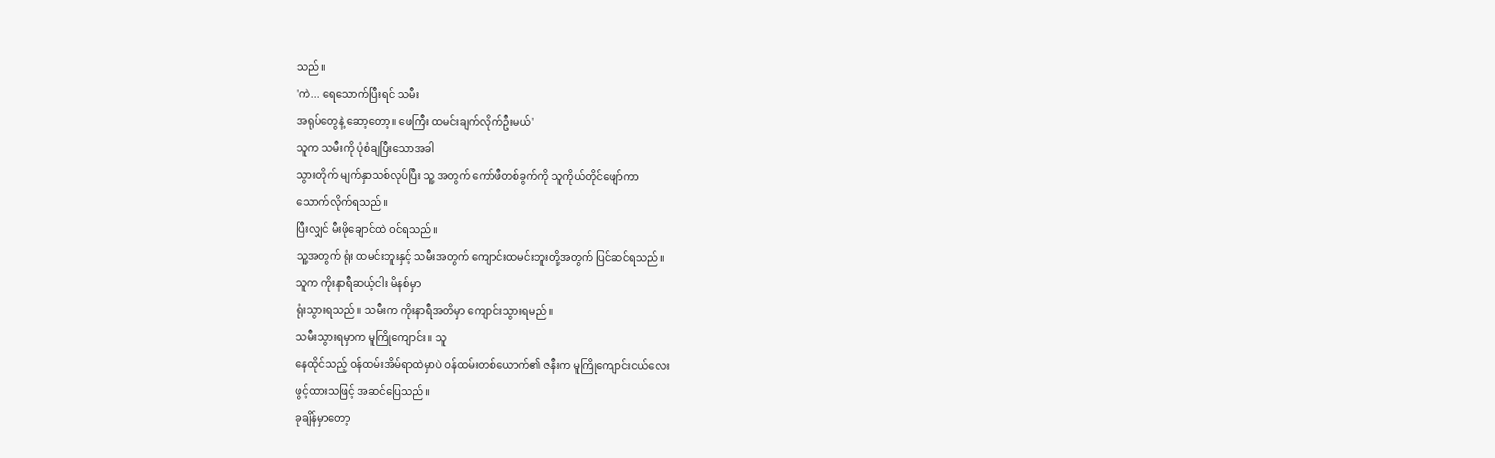သည်။
'ကဲ... ရေသောက်ပြီးရင် သမီး
အရုပ်တွေနဲ့ ဆော့တော့။ ဖေကြီး ထမင်းချက်လိုက်ဦးမယ်'
သူက သမီးကို ပုံစံချပြီးသောအခါ
သွားတိုက် မျက်နှာသစ်လုပ်ပြီး သူ့ အတွက် ကော်ဖီတစ်ခွက်ကို သူကိုယ်တိုင်ဖျော်ကာ
သောက်လိုက်ရသည်။
ပြီးလျှင် မီးဖိုချောင်ထဲ ဝင်ရသည်။
သူ့အတွက် ရုံး ထမင်းဘူးနှင့် သမီးအတွက် ကျောင်းထမင်းဘူးတို့အတွက် ပြင်ဆင်ရသည်။
သူက ကိုးနာရီဆယ့်ငါး မိနစ်မှာ
ရုံးသွားရသည်။ သမီးက ကိုးနာရီအတိမှာ ကျောင်းသွားရမည်။
သမီးသွားရမှာက မူကြိုကျောင်း။ သူ
နေထိုင်သည့် ဝန်ထမ်းအိမ်ရာထဲမှာပဲ ဝန်ထမ်းတစ်ယောက်၏ ဇနီးက မူကြိုကျောင်းငယ်လေး
ဖွင့်ထားသဖြင့် အဆင်ပြေသည်။
ခုချိန်မှာတော့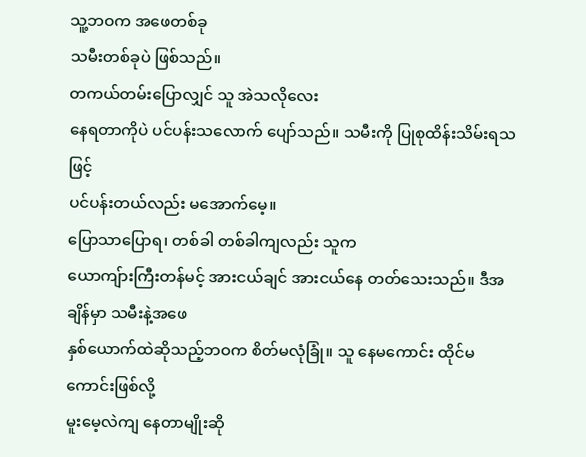သူ့ဘဝက အဖေတစ်ခု
သမီးတစ်ခုပဲ ဖြစ်သည်။
တကယ်တမ်းပြောလျှင် သူ အဲသလိုလေး
နေရတာကိုပဲ ပင်ပန်းသလောက် ပျော်သည်။ သမီးကို ပြုစုထိန်းသိမ်းရသဖြင့်
ပင်ပန်းတယ်လည်း မအောက်မေ့။
ပြောသာပြောရ၊ တစ်ခါ တစ်ခါကျလည်း သူက
ယောကျ်ားကြီးတန်မင့် အားငယ်ချင် အားငယ်နေ တတ်သေးသည်။ ဒီအချိန်မှာ သမီးနဲ့အဖေ
နှစ်ယောက်ထဲဆိုသည့်ဘဝက စိတ်မလုံခြုံ။ သူ နေမကောင်း ထိုင်မကောင်းဖြစ်လို့
မူးမေ့လဲကျ နေတာမျိုးဆို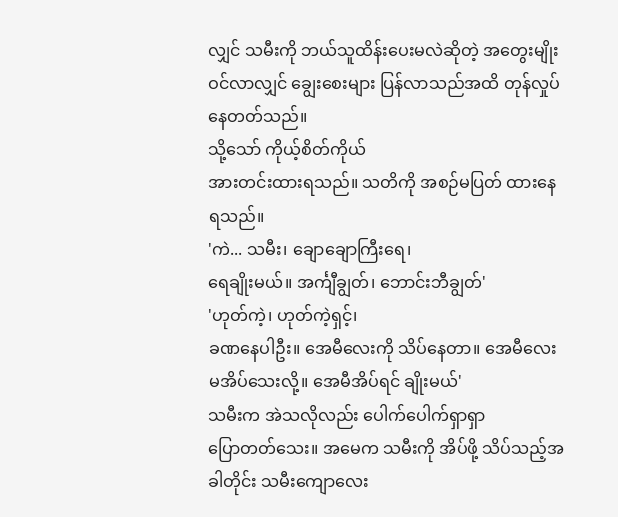လျှင် သမီးကို ဘယ်သူထိန်းပေးမလဲဆိုတဲ့ အတွေးမျိုး
ဝင်လာလျှင် ချွေးစေးများ ပြန်လာသည်အထိ တုန်လှုပ်နေတတ်သည်။
သို့သော် ကိုယ့်စိတ်ကိုယ်
အားတင်းထားရသည်။ သတိကို အစဉ်မပြတ် ထားနေရသည်။
'ကဲ... သမီး၊ ချောချောကြီးရေ၊
ရေချိုးမယ်။ အင်္ကျီချွတ်၊ ဘောင်းဘီချွတ်'
'ဟုတ်ကဲ့၊ ဟုတ်ကဲ့ရှင့်၊
ခဏနေပါဦး။ အေမီလေးကို သိပ်နေတာ။ အေမီလေး မအိပ်သေးလို့။ အေမီအိပ်ရင် ချိုးမယ်'
သမီးက အဲသလိုလည်း ပေါက်ပေါက်ရှာရှာ
ပြောတတ်သေး။ အမေက သမီးကို အိပ်ဖို့ သိပ်သည့်အခါတိုင်း သမီးကျောလေး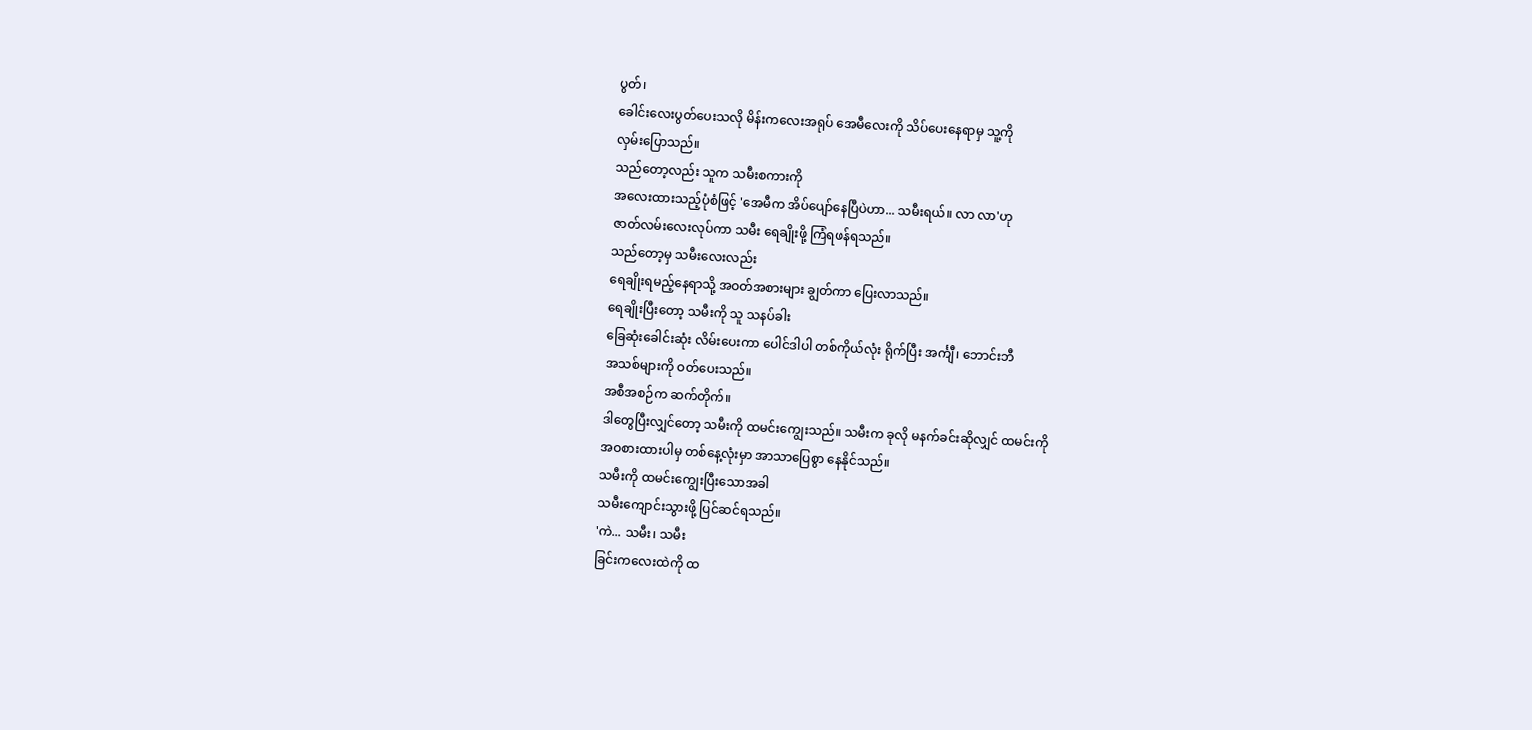ပွတ်၊
ခေါင်းလေးပွတ်ပေးသလို မိန်းကလေးအရုပ် အေမီလေးကို သိပ်ပေးနေရာမှ သူ့ကို
လှမ်းပြောသည်။
သည်တော့လည်း သူက သမီးစကားကို
အလေးထားသည့်ပုံစံဖြင့် 'အေမီက အိပ်ပျော်နေပြီပဲဟာ... သမီးရယ်။ လာ လာ'ဟု
ဇာတ်လမ်းလေးလုပ်ကာ သမီး ရေချိုးဖို့ ကြံရဖန်ရသည်။
သည်တော့မှ သမီးလေးလည်း
ရေချိုးရမည့်နေရာသို့ အဝတ်အစားများ ချွတ်ကာ ပြေးလာသည်။
ရေချိုးပြီးတော့ သမီးကို သူ သနပ်ခါး
ခြေဆုံးခေါင်းဆုံး လိမ်းပေးကာ ပေါင်ဒါပါ တစ်ကိုယ်လုံး ရိုက်ပြီး အင်္ကျီ၊ ဘောင်းဘီ
အသစ်များကို ဝတ်ပေးသည်။
အစီအစဉ်က ဆက်တိုက်။
ဒါတွေပြီးလျှင်တော့ သမီးကို ထမင်းကျွေးသည်။ သမီးက ခုလို မနက်ခင်းဆိုလျှင် ထမင်းကို
အဝစားထားပါမှ တစ်နေ့လုံးမှာ အာသာပြေစွာ နေနိုင်သည်။
သမီးကို ထမင်းကျွေးပြီးသောအခါ
သမီးကျောင်းသွားဖို့ ပြင်ဆင်ရသည်။
'ကဲ... သမီး၊ သမီး
ခြင်းကလေးထဲကို ထ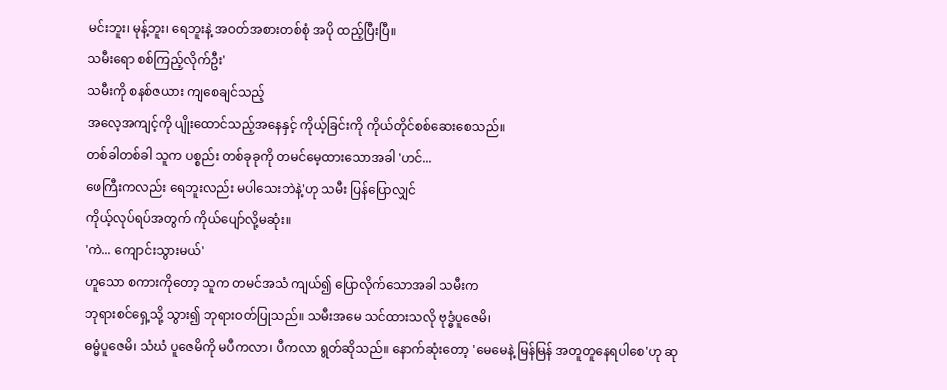မင်းဘူး၊ မုန့်ဘူး၊ ရေဘူးနဲ့ အဝတ်အစားတစ်စုံ အပို ထည့်ပြီးပြီ။
သမီးရော စစ်ကြည့်လိုက်ဦး'
သမီးကို စနစ်ဇယား ကျစေချင်သည့်
အလေ့အကျင့်ကို ပျိုးထောင်သည့်အနေနှင့် ကိုယ့်ခြင်းကို ကိုယ်တိုင်စစ်ဆေးစေသည်။
တစ်ခါတစ်ခါ သူက ပစ္စည်း တစ်ခုခုကို တမင်မေ့ထားသောအခါ 'ဟင်...
ဖေကြီးကလည်း ရေဘူးလည်း မပါသေးဘဲနဲ့'ဟု သမီး ပြန်ပြောလျှင်
ကိုယ့်လုပ်ရပ်အတွက် ကိုယ်ပျော်လို့မဆုံး။
'ကဲ... ကျောင်းသွားမယ်'
ဟူသော စကားကိုတော့ သူက တမင်အသံ ကျယ်၍ ပြောလိုက်သောအခါ သမီးက
ဘုရားစင်ရှေ့သို့ သွား၍ ဘုရားဝတ်ပြုသည်။ သမီးအမေ သင်ထားသလို ဗုဒ္ဓံပူဇေမိ၊
ဓမ္မံပူဇေမိ၊ သံဃံ ပူဇေမိကို မပီကလာ၊ ပီကလာ ရွတ်ဆိုသည်။ နောက်ဆုံးတော့ 'မေမေနဲ့ မြန်မြန် အတူတူနေရပါစေ'ဟု ဆု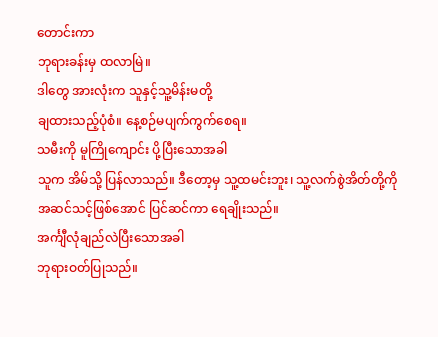တောင်းကာ
ဘုရားခန်းမှ ထလာမြဲ။
ဒါတွေ အားလုံးက သူနှင့်သူ့မိန်းမတို့
ချထားသည့်ပုံစံ။ နေ့စဉ်မပျက်ကွက်စေရ။
သမီးကို မူကြိုကျောင်း ပို့ပြီးသောအခါ
သူက အိမ်သို့ ပြန်လာသည်။ ဒီတော့မှ သူ့ထမင်းဘူး၊ သူ့လက်စွဲအိတ်တို့ကို
အဆင်သင့်ဖြစ်အောင် ပြင်ဆင်ကာ ရေချိုးသည်။
အင်္ကျီလုံချည်လဲပြီးသောအခါ
ဘုရားဝတ်ပြုသည်။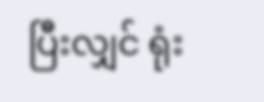ပြီးလျှင် ရုံး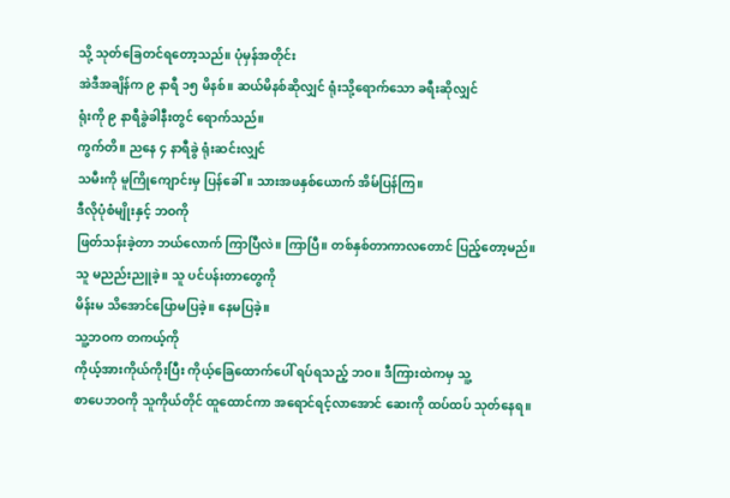သို့ သုတ်ခြေတင်ရတော့သည်။ ပုံမှန်အတိုင်း
အဲဒီအချိန်က ၉ နာရီ ၁၅ မိနစ်။ ဆယ်မိနစ်ဆိုလျှင် ရုံးသို့ရောက်သော ခရီးဆိုလျှင်
ရုံးကို ၉ နာရီခွဲခါနီးတွင် ရောက်သည်။
ကွက်တိ။ ညနေ ၄ နာရီခွဲ ရုံးဆင်းလျှင်
သမီးကို မူကြိုကျောင်းမှ ပြန်ခေါ်။ သားအဖနှစ်ယောက် အိမ်ပြန်ကြ။
ဒီလိုပုံစံမျိုးနှင့် ဘဝကို
ဖြတ်သန်းခဲ့တာ ဘယ်လောက် ကြာပြီလဲ။ ကြာပြီ။ တစ်နှစ်တာကာလတောင် ပြည့်တော့မည်။
သူ မညည်းညူခဲ့။ သူ ပင်ပန်းတာတွေကို
မိန်းမ သိအောင်ပြောမပြခဲ့။ နေမပြခဲ့။
သူ့ဘဝက တကယ့်ကို
ကိုယ့်အားကိုယ်ကိုးပြီး ကိုယ့်ခြေထောက်ပေါ် ရပ်ရသည့် ဘဝ။ ဒီကြားထဲကမှ သူ့
စာပေဘဝကို သူကိုယ်တိုင် ထူထောင်ကာ အရောင်ရင့်လာအောင် ဆေးကို ထပ်ထပ် သုတ်နေရ။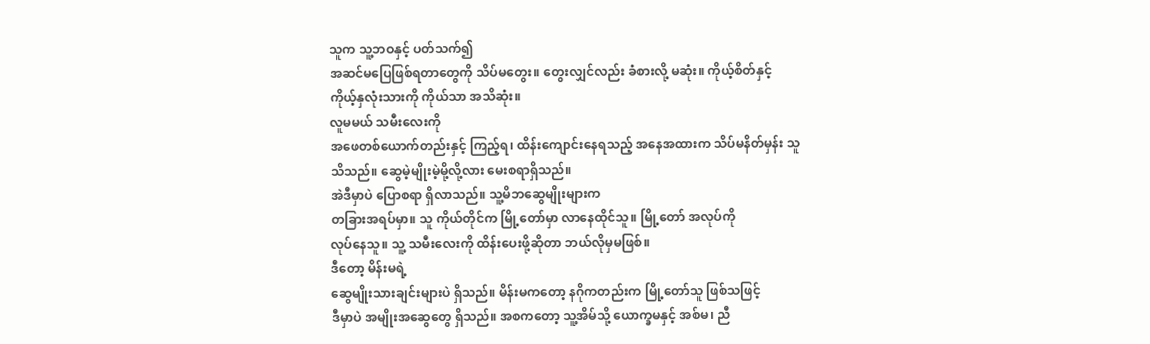သူက သူ့ဘဝနှင့် ပတ်သက်၍
အဆင်မပြေဖြစ်ရတာတွေကို သိပ်မတွေး။ တွေးလျှင်လည်း ခံစားလို့ မဆုံး။ ကိုယ့်စိတ်နှင့်
ကိုယ့်နှလုံးသားကို ကိုယ်သာ အသိဆုံး။
လူမမယ် သမီးလေးကို
အဖေတစ်ယောက်တည်းနှင့် ကြည့်ရ၊ ထိန်းကျောင်းနေရသည့် အနေအထားက သိပ်မနိတ်မှန်း သူ
သိသည်။ ဆွေမဲ့မျိုးမဲ့မို့လို့လား မေးစရာရှိသည်။
အဲဒီမှာပဲ ပြောစရာ ရှိလာသည်။ သူ့မိဘဆွေမျိုးများက
တခြားအရပ်မှာ။ သူ ကိုယ်တိုင်က မြို့တော်မှာ လာနေထိုင်သူ။ မြို့တော် အလုပ်ကို
လုပ်နေသူ။ သူ့ သမီးလေးကို ထိန်းပေးဖို့ဆိုတာ ဘယ်လိုမှမဖြစ်။
ဒီတော့ မိန်းမရဲ့
ဆွေမျိုးသားချင်းများပဲ ရှိသည်။ မိန်းမကတော့ နဂိုကတည်းက မြို့တော်သူ ဖြစ်သဖြင့်
ဒီမှာပဲ အမျိုးအဆွေတွေ ရှိသည်။ အစကတော့ သူ့အိမ်သို့ ယောက္ခမနှင့် အစ်မ၊ ညီ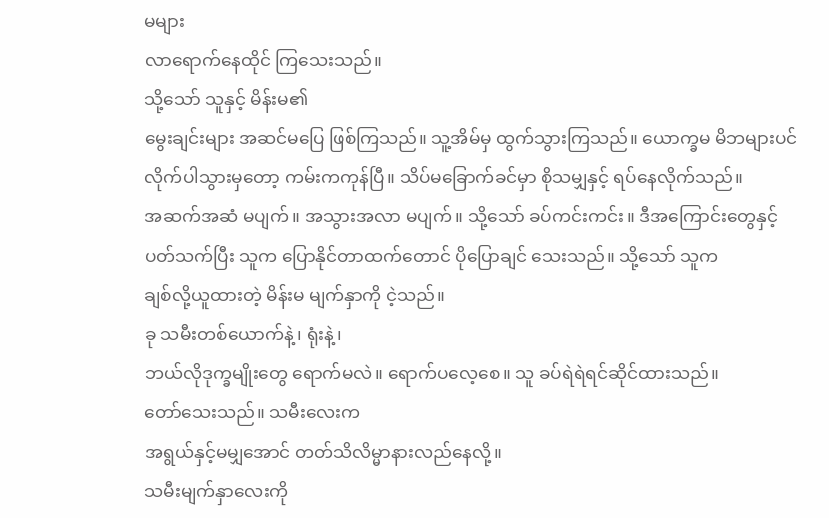မများ
လာရောက်နေထိုင် ကြသေးသည်။
သို့သော် သူနှင့် မိန်းမ၏
မွေးချင်းများ အဆင်မပြေ ဖြစ်ကြသည်။ သူ့အိမ်မှ ထွက်သွားကြသည်။ ယောက္ခမ မိဘများပင်
လိုက်ပါသွားမှတော့ ကမ်းကကုန်ပြီ။ သိပ်မခြောက်ခင်မှာ စိုသမျှနှင့် ရပ်နေလိုက်သည်။
အဆက်အဆံ မပျက်။ အသွားအလာ မပျက်။ သို့သော် ခပ်ကင်းကင်း။ ဒီအကြောင်းတွေနှင့်
ပတ်သက်ပြီး သူက ပြောနိုင်တာထက်တောင် ပိုပြောချင် သေးသည်။ သို့သော် သူက
ချစ်လို့ယူထားတဲ့ မိန်းမ မျက်နှာကို ငဲ့သည်။
ခု သမီးတစ်ယောက်နဲ့၊ ရုံးနဲ့၊
ဘယ်လိုဒုက္ခမျိုးတွေ ရောက်မလဲ။ ရောက်ပလေ့စေ။ သူ ခပ်ရဲရဲရင်ဆိုင်ထားသည်။
တော်သေးသည်။ သမီးလေးက
အရွယ်နှင့်မမျှအောင် တတ်သိလိမ္မာနားလည်နေလို့။
သမီးမျက်နှာလေးကို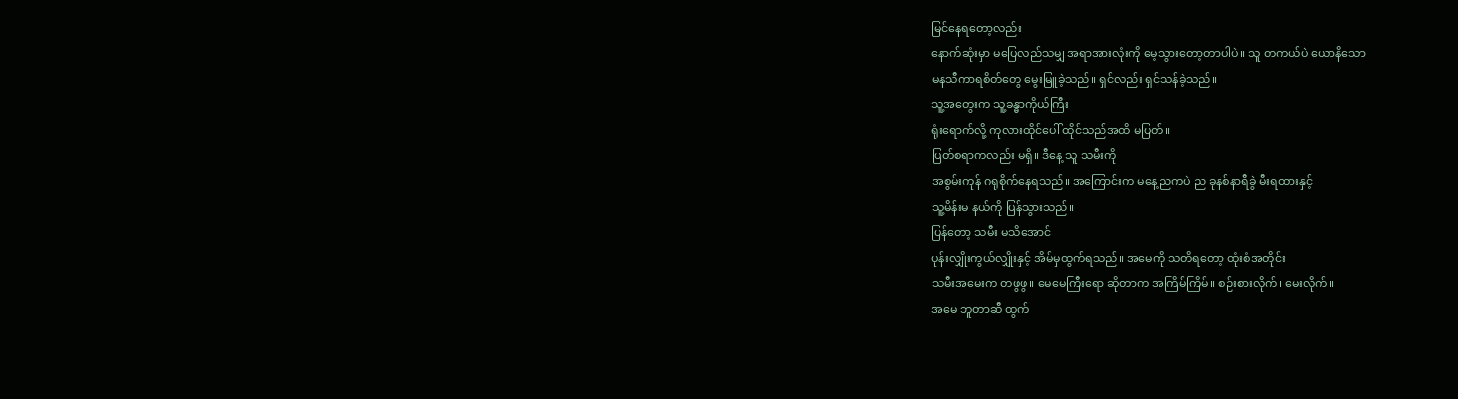မြင်နေရတော့လည်း
နောက်ဆုံးမှာ မပြေလည်သမျှ အရာအားလုံးကို မေ့သွားတော့တာပါပဲ။ သူ တကယ်ပဲ ယောနိသော
မနသီကာရစိတ်တွေ မွေးမြူခဲ့သည်။ ရှင်လည်း ရှင်သန်ခဲ့သည်။
သူ့အတွေးက သူ့ခန္ဓာကိုယ်ကြီး
ရုံးရောက်လို့ ကုလားထိုင်ပေါ် ထိုင်သည်အထိ မပြတ်။
ပြတ်စရာကလည်း မရှိ။ ဒီနေ့ သူ သမီးကို
အစွမ်းကုန် ဂရုစိုက်နေရသည်။ အကြောင်းက မနေ့ညကပဲ ည ခုနစ်နာရီခွဲ မီးရထားနှင့်
သူ့မိန်းမ နယ်ကို ပြန်သွားသည်။
ပြန်တော့ သမီး မသိအောင်
ပုန်းလျှိုးကွယ်လျှိုးနှင့် အိမ်မှထွက်ရသည်။ အမေကို သတိရတော့ ထုံးစံအတိုင်း
သမီးအမေးက တဖွဖွ။ မေမေကြီးရော ဆိုတာက အကြိမ်ကြိမ်။ စဉ်းစားလိုက်၊ မေးလိုက်။
အမေ ဘူတာဆီ ထွက်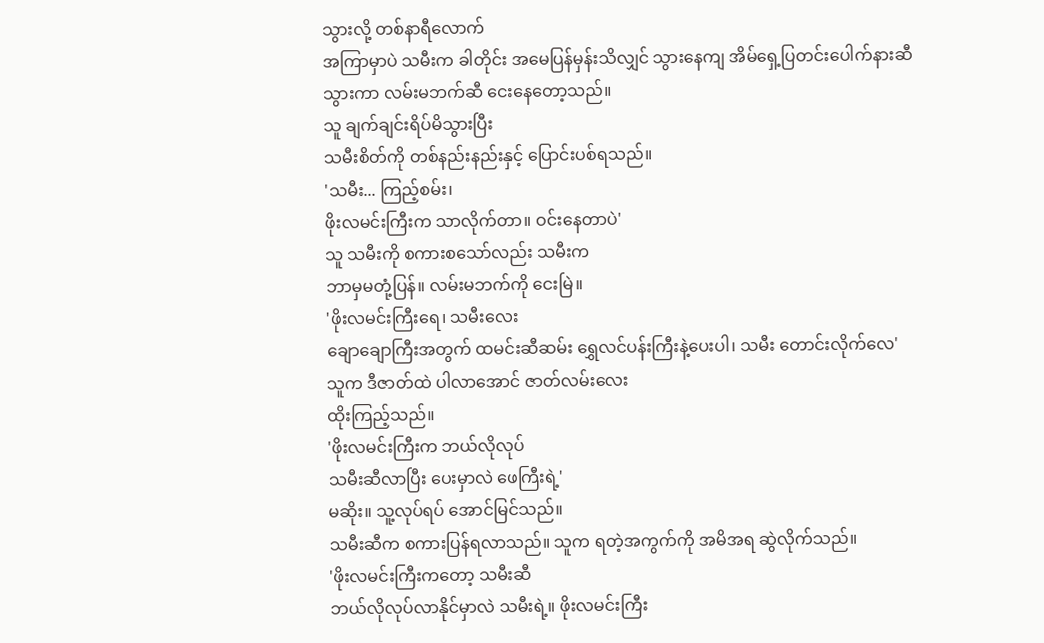သွားလို့ တစ်နာရီလောက်
အကြာမှာပဲ သမီးက ခါတိုင်း အမေပြန်မှန်းသိလျှင် သွားနေကျ အိမ်ရှေ့ပြတင်းပေါက်နားဆီ
သွားကာ လမ်းမဘက်ဆီ ငေးနေတော့သည်။
သူ ချက်ချင်းရိပ်မိသွားပြီး
သမီးစိတ်ကို တစ်နည်းနည်းနှင့် ပြောင်းပစ်ရသည်။
'သမီး... ကြည့်စမ်း၊
ဖိုးလမင်းကြီးက သာလိုက်တာ။ ဝင်းနေတာပဲ'
သူ သမီးကို စကားစသော်လည်း သမီးက
ဘာမှမတုံ့ပြန်။ လမ်းမဘက်ကို ငေးမြဲ။
'ဖိုးလမင်းကြီးရေ၊ သမီးလေး
ချောချောကြီးအတွက် ထမင်းဆီဆမ်း ရွှေလင်ပန်းကြီးနဲ့ပေးပါ၊ သမီး တောင်းလိုက်လေ'
သူက ဒီဇာတ်ထဲ ပါလာအောင် ဇာတ်လမ်းလေး
ထိုးကြည့်သည်။
'ဖိုးလမင်းကြီးက ဘယ်လိုလုပ်
သမီးဆီလာပြီး ပေးမှာလဲ ဖေကြီးရဲ့'
မဆိုး။ သူ့လုပ်ရပ် အောင်မြင်သည်။
သမီးဆီက စကားပြန်ရလာသည်။ သူက ရတဲ့အကွက်ကို အမိအရ ဆွဲလိုက်သည်။
'ဖိုးလမင်းကြီးကတော့ သမီးဆီ
ဘယ်လိုလုပ်လာနိုင်မှာလဲ သမီးရဲ့။ ဖိုးလမင်းကြီး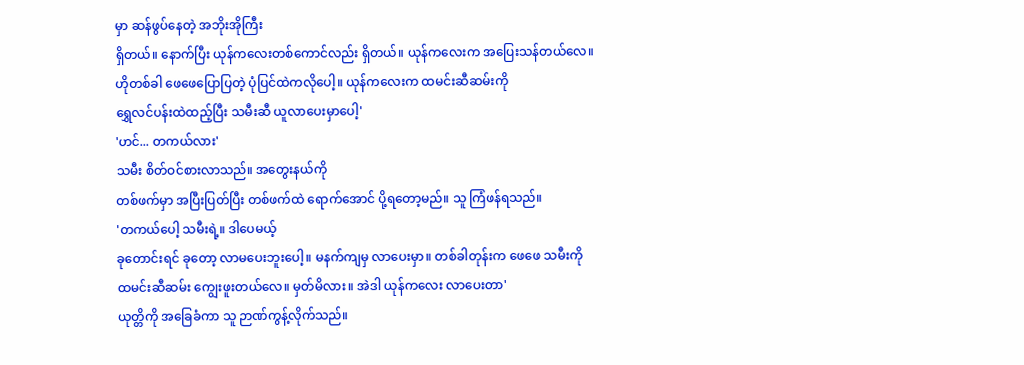မှာ ဆန်ဖွပ်နေတဲ့ အဘိုးအိုကြီး
ရှိတယ်။ နောက်ပြီး ယုန်ကလေးတစ်ကောင်လည်း ရှိတယ်။ ယုန်ကလေးက အပြေးသန်တယ်လေ။
ဟိုတစ်ခါ ဖေဖေပြောပြတဲ့ ပုံပြင်ထဲကလိုပေါ့။ ယုန်ကလေးက ထမင်းဆီဆမ်းကို
ရွှေလင်ပန်းထဲထည့်ပြီး သမီးဆီ ယူလာပေးမှာပေါ့'
'ဟင်... တကယ်လား'
သမီး စိတ်ဝင်စားလာသည်။ အတွေးနယ်ကို
တစ်ဖက်မှာ အပြီးပြတ်ပြီး တစ်ဖက်ထဲ ရောက်အောင် ပို့ရတော့မည်။ သူ ကြံဖန်ရသည်။
'တကယ်ပေါ့ သမီးရဲ့။ ဒါပေမယ့်
ခုတောင်းရင် ခုတော့ လာမပေးဘူးပေါ့။ မနက်ကျမှ လာပေးမှာ။ တစ်ခါတုန်းက ဖေဖေ သမီးကို
ထမင်းဆီဆမ်း ကျွေးဖူးတယ်လေ။ မှတ်မိလား။ အဲဒါ ယုန်ကလေး လာပေးတာ'
ယုတ္တိကို အခြေခံကာ သူ ဉာဏ်ကွန့်လိုက်သည်။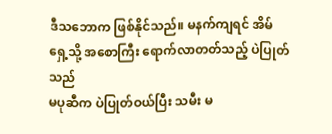ဒီသဘောက ဖြစ်နိုင်သည်။ မနက်ကျရင် အိမ်ရှေ့သို့ အစောကြီး ရောက်လာတတ်သည့် ပဲပြုတ်သည်
မပုဆီက ပဲပြုတ်ဝယ်ပြီး သမီး မ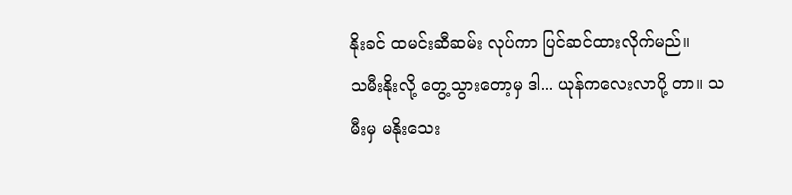နိုးခင် ထမင်းဆီဆမ်း လုပ်ကာ ပြင်ဆင်ထားလိုက်မည်။
သမီးနိုးလို့ တွေ့သွားတော့မှ ဒါ... ယုန်ကလေးလာပို့ တာ။ သမီးမှ မနိုးသေး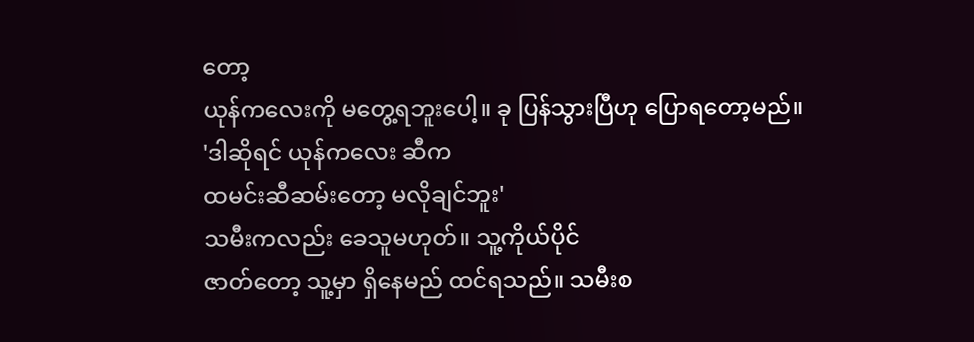တော့
ယုန်ကလေးကို မတွေ့ရဘူးပေါ့။ ခု ပြန်သွားပြီဟု ပြောရတော့မည်။
'ဒါဆိုရင် ယုန်ကလေး ဆီက
ထမင်းဆီဆမ်းတော့ မလိုချင်ဘူး'
သမီးကလည်း ခေသူမဟုတ်။ သူ့ကိုယ်ပိုင်
ဇာတ်တော့ သူ့မှာ ရှိနေမည် ထင်ရသည်။ သမီးစ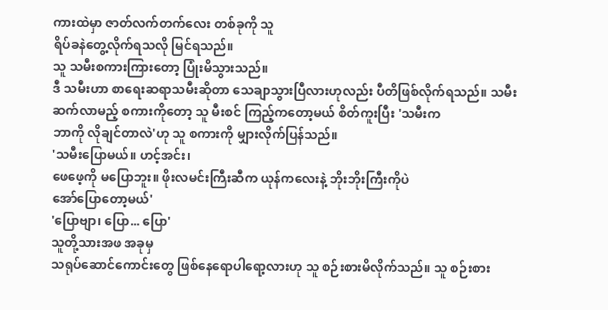ကားထဲမှာ ဇာတ်လက်တက်လေး တစ်ခုကို သူ
ရိပ်ခနဲတွေ့လိုက်ရသလို မြင်ရသည်။
သူ သမီးစကားကြားတော့ ပြုံးမိသွားသည်။
ဒီ သမီးဟာ စာရေးဆရာသမီးဆိုတာ သေချာသွားပြီလားဟုလည်း ပီတိဖြစ်လိုက်ရသည်။ သမီး
ဆက်လာမည့် စကားကိုတော့ သူ မီးစင် ကြည့်ကတော့မယ် စိတ်ကူးပြီး 'သမီးက
ဘာကို လိုချင်တာလဲ'ဟု သူ စကားကို မျှားလိုက်ပြန်သည်။
'သမီးပြောမယ်။ ဟင့်အင်း၊
ဖေဖေ့ကို မပြောဘူး။ ဖိုးလမင်းကြီးဆီက ယုန်ကလေးနဲ့ ဘိုးဘိုးကြီးကိုပဲ
အော်ပြောတော့မယ်'
'ပြောဗျာ၊ ပြော... ပြော'
သူတို့သားအဖ အခုမှ
သရုပ်ဆောင်ကောင်းတွေ ဖြစ်နေရောပါရော့လားဟု သူ စဉ်းစားမိလိုက်သည်။ သူ စဉ်းစား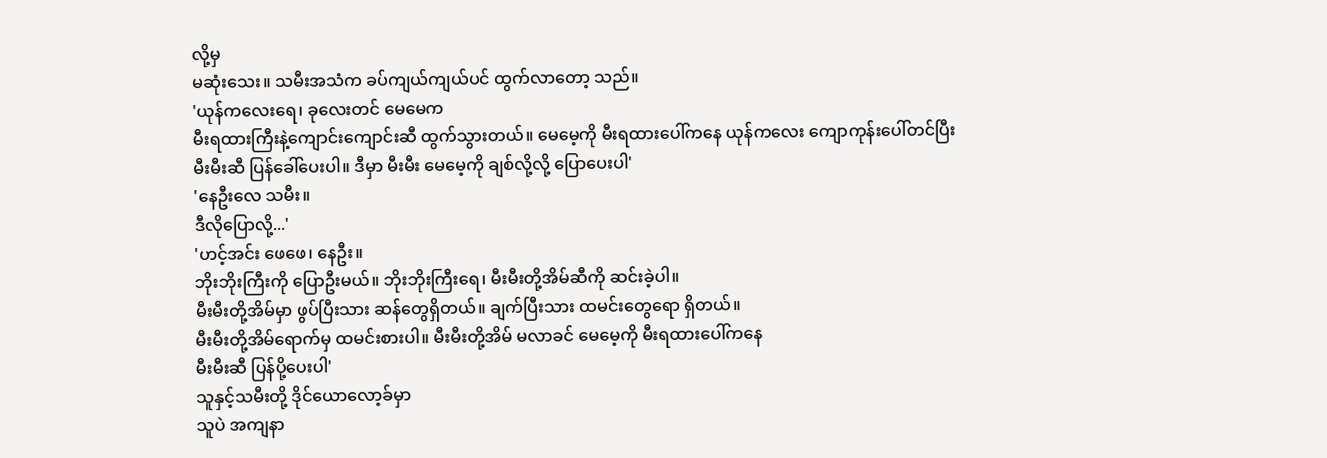လို့မှ
မဆုံးသေး။ သမီးအသံက ခပ်ကျယ်ကျယ်ပင် ထွက်လာတော့ သည်။
'ယုန်ကလေးရေ၊ ခုလေးတင် မေမေက
မီးရထားကြီးနဲ့ကျောင်းကျောင်းဆီ ထွက်သွားတယ်။ မေမေ့ကို မီးရထားပေါ်ကနေ ယုန်ကလေး ကျောကုန်းပေါ်တင်ပြီး
မီးမီးဆီ ပြန်ခေါ်ပေးပါ။ ဒီမှာ မီးမီး မေမေ့ကို ချစ်လို့လို့ ပြောပေးပါ'
'နေဦးလေ သမီး။
ဒီလိုပြောလို့...'
'ဟင့်အင်း ဖေဖေ၊ နေဦး။
ဘိုးဘိုးကြီးကို ပြောဦးမယ်။ ဘိုးဘိုးကြီးရေ၊ မီးမီးတို့အိမ်ဆီကို ဆင်းခဲ့ပါ။
မီးမီးတို့အိမ်မှာ ဖွပ်ပြီးသား ဆန်တွေရှိတယ်။ ချက်ပြီးသား ထမင်းတွေရော ရှိတယ်။
မီးမီးတို့အိမ်ရောက်မှ ထမင်းစားပါ။ မီးမီးတို့အိမ် မလာခင် မေမေ့ကို မီးရထားပေါ်ကနေ
မီးမီးဆီ ပြန်ပို့ပေးပါ'
သူနှင့်သမီးတို့ ဒိုင်ယောလော့ခ်မှာ
သူပဲ အကျနာ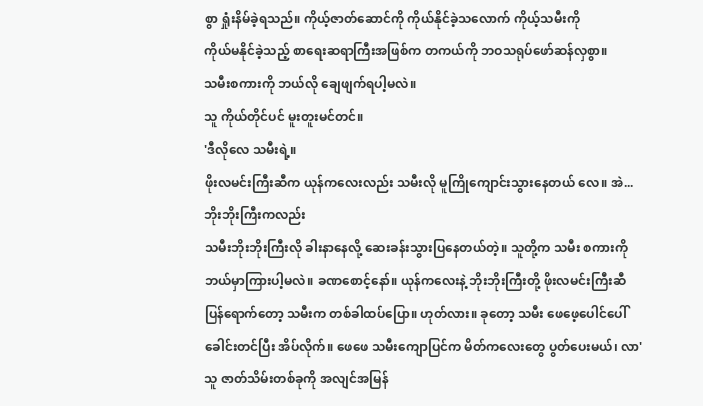စွာ ရှုံးနိမ်ခဲ့ရသည်။ ကိုယ့်ဇာတ်ဆောင်ကို ကိုယ်နိုင်ခဲ့သလောက် ကိုယ့်သမီးကို
ကိုယ်မနိုင်ခဲ့သည့် စာရေးဆရာကြီးအဖြစ်က တကယ်ကို ဘဝသရုပ်ဖော်ဆန်လှစွာ။
သမီးစကားကို ဘယ်လို ချေဖျက်ရပါ့မလဲ။
သူ ကိုယ်တိုင်ပင် မူးတူးမင်တင်။
'ဒီလိုလေ သမီးရဲ့။
ဖိုးလမင်းကြီးဆီက ယုန်ကလေးလည်း သမီးလို မူကြိုကျောင်းသွားနေတယ် လေ။ အဲ... ဘိုးဘိုးကြီးကလည်း
သမီးဘိုးဘိုးကြီးလို ခါးနာနေလို့ ဆေးခန်းသွားပြနေတယ်တဲ့။ သူတို့က သမီး စကားကို
ဘယ်မှာကြားပါ့မလဲ။ ခဏစောင့်နော်။ ယုန်ကလေးနဲ့ ဘိုးဘိုးကြီးတို့ ဖိုးလမင်းကြီးဆီ
ပြန်ရောက်တော့ သမီးက တစ်ခါထပ်ပြော။ ဟုတ်လား။ ခုတော့ သမီး ဖေဖေ့ပေါင်ပေါ်
ခေါင်းတင်ပြီး အိပ်လိုက်။ ဖေဖေ သမီးကျောပြင်က မိတ်ကလေးတွေ ပွတ်ပေးမယ်၊ လာ'
သူ ဇာတ်သိမ်းတစ်ခုကို အလျင်အမြန်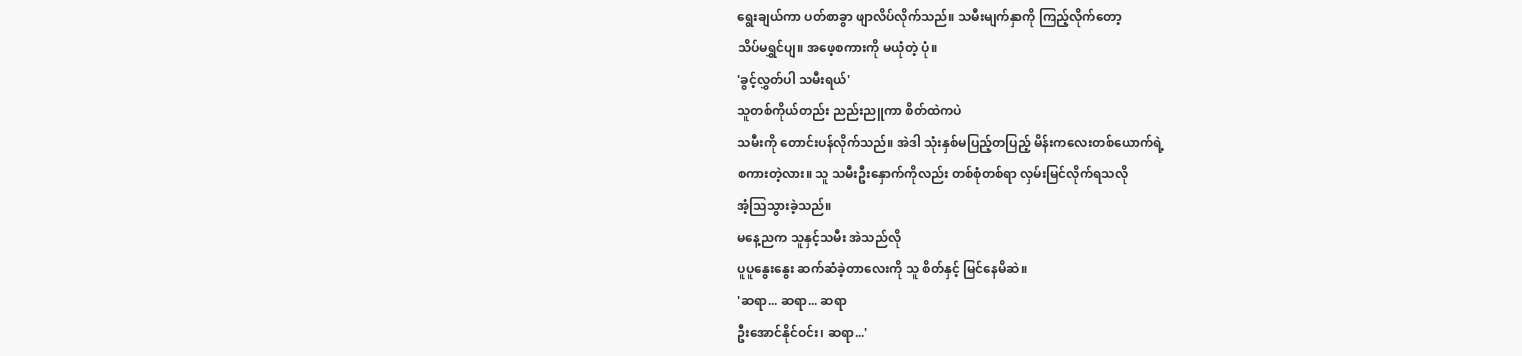ရွေးချယ်ကာ ပတ်စာခွာ ဖျာလိပ်လိုက်သည်။ သမီးမျက်နှာကို ကြည့်လိုက်တော့
သိပ်မရွှင်ပျ။ အဖေ့စကားကို မယုံတဲ့ ပုံ။
'ခွင့်လွှတ်ပါ သမီးရယ်'
သူတစ်ကိုယ်တည်း ညည်းညူကာ စိတ်ထဲကပဲ
သမီးကို တောင်းပန်လိုက်သည်။ အဲဒါ သုံးနှစ်မပြည့်တပြည့် မိန်းကလေးတစ်ယောက်ရဲ့
စကားတဲ့လား။ သူ သမီးဦးနှောက်ကိုလည်း တစ်စုံတစ်ရာ လှမ်းမြင်လိုက်ရသလို
အံ့သြသွားခဲ့သည်။
မနေ့ညက သူနှင့်သမီး အဲသည်လို
ပူပူနွေးနွေး ဆက်ဆံခဲ့တာလေးကို သူ စိတ်နှင့် မြင်နေမိဆဲ။
'ဆရာ... ဆရာ... ဆရာ
ဦးအောင်နိုင်ဝင်း၊ ဆရာ...'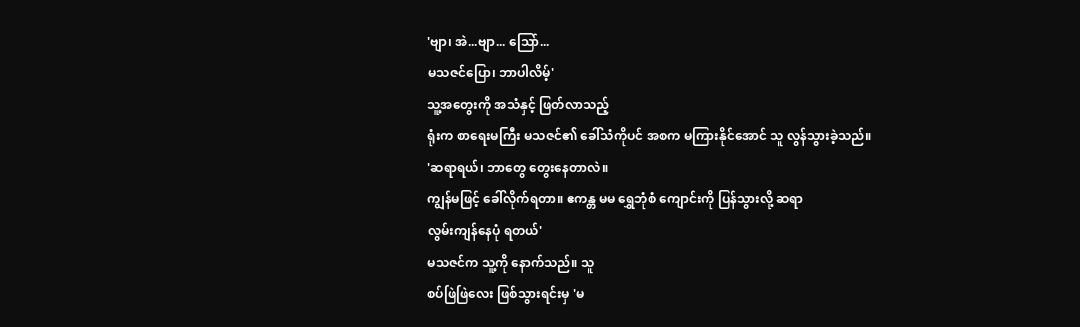'ဗျာ၊ အဲ...ဗျာ... သြော်...
မသဇင်ပြော၊ ဘာပါလိမ့်'
သူ့အတွေးကို အသံနှင့် ဖြတ်လာသည့်
ရုံးက စာရေးမကြီး မသဇင်၏ ခေါ်သံကိုပင် အစက မကြားနိုင်အောင် သူ လွန်သွားခဲ့သည်။
'ဆရာရယ်၊ ဘာတွေ တွေးနေတာလဲ။
ကျွန်မဖြင့် ခေါ်လိုက်ရတာ။ ဧကန္တ မမ ရွှေဘုံစံ ကျောင်းကို ပြန်သွားလို့ ဆရာ
လွမ်းကျန်နေပုံ ရတယ်'
မသဇင်က သူ့ကို နောက်သည်။ သူ
စပ်ဖြဲဖြဲလေး ဖြစ်သွားရင်းမှ 'မ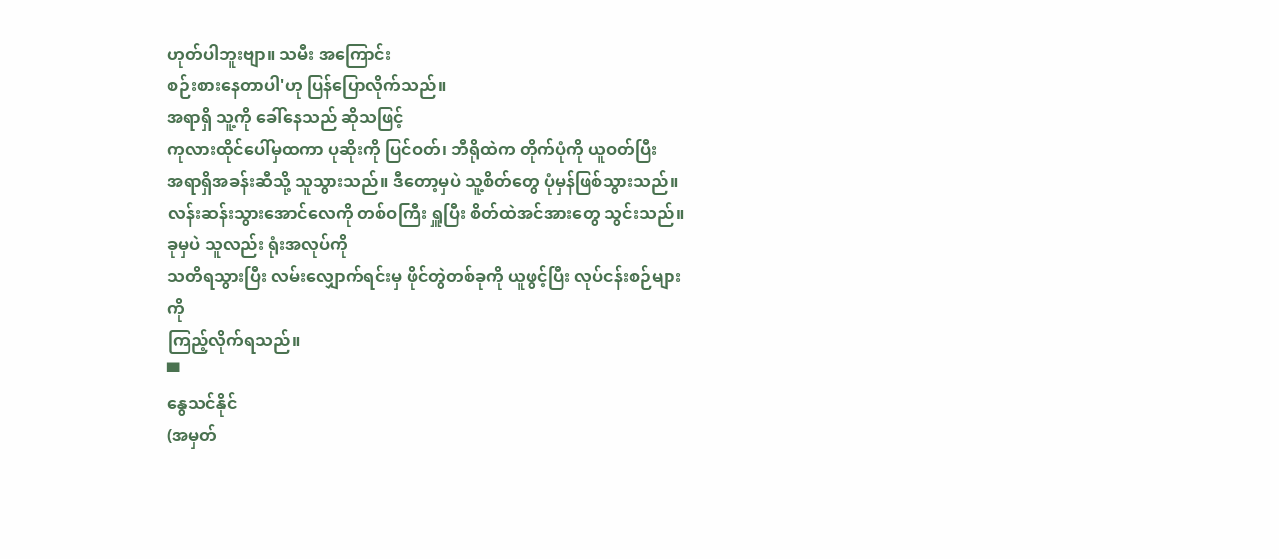ဟုတ်ပါဘူးဗျာ။ သမီး အကြောင်း
စဉ်းစားနေတာပါ'ဟု ပြန်ပြောလိုက်သည်။
အရာရှိ သူ့ကို ခေါ်နေသည် ဆိုသဖြင့်
ကုလားထိုင်ပေါ်မှထကာ ပုဆိုးကို ပြင်ဝတ်၊ ဘီရိုထဲက တိုက်ပုံကို ယူဝတ်ပြီး
အရာရှိအခန်းဆီသို့ သူသွားသည်။ ဒီတော့မှပဲ သူ့စိတ်တွေ ပုံမှန်ဖြစ်သွားသည်။
လန်းဆန်းသွားအောင်လေကို တစ်ဝကြီး ရှူပြီး စိတ်ထဲအင်အားတွေ သွင်းသည်။
ခုမှပဲ သူလည်း ရုံးအလုပ်ကို
သတိရသွားပြီး လမ်းလျှောက်ရင်းမှ ဖိုင်တွဲတစ်ခုကို ယူဖွင့်ပြီး လုပ်ငန်းစဉ်များကို
ကြည့်လိုက်ရသည်။
▀
နွေသင်နိုင်
(အမှတ်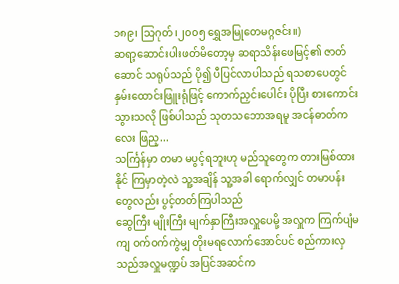၁၈၉၊ သြဂုတ်၊၂၀၀၅ ရွှေအမြုတေမဂ္ဂဇင်း။)
ဆရာ့ဆောင်းပါးဖတ်မိတော့မှ ဆရာသိန်းဖေမြင့်၏ ဇာတ်ဆောင် သရုပ်သည် ပို၍ ပီပြင်လာပါသည် ရသစာပေတွင် နှမ်းထောင်းဖြူးရုံဖြင့် ကောက်ညှင်းပေါင်း ပိုပြီး စားကောင်းသွားသလို ဖြစ်ပါသည် သုတသဘောအရမူ အငန်ဓာတ်ကလေး ဖြည့...
သင်္ကြန်မှာ တမာ မပွင့်ရဘူးဟု မည်သူတွေက တားမြစ်ထားနိုင် ကြမှာတဲ့လဲ သူ့အချိန် သူ့အခါ ရောက်လျှင် တမာပန်းတွေလည်း ပွင့်တတ်ကြပါသည်
ဆွေကြီး မျိုးကြီး မျက်နှာကြီးအလှူပေမို့ အလှူက ကြက်ပျံမကျ ဝက်ဝက်ကွဲမျှ တိုးမရလောက်အောင်ပင် စည်ကားလှသည်အလှူမဏ္ဍပ် အပြင်အဆင်က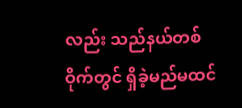လည်း သည်နယ်တစ်ဝိုက်တွင် ရှိခဲ့မည်မထင်